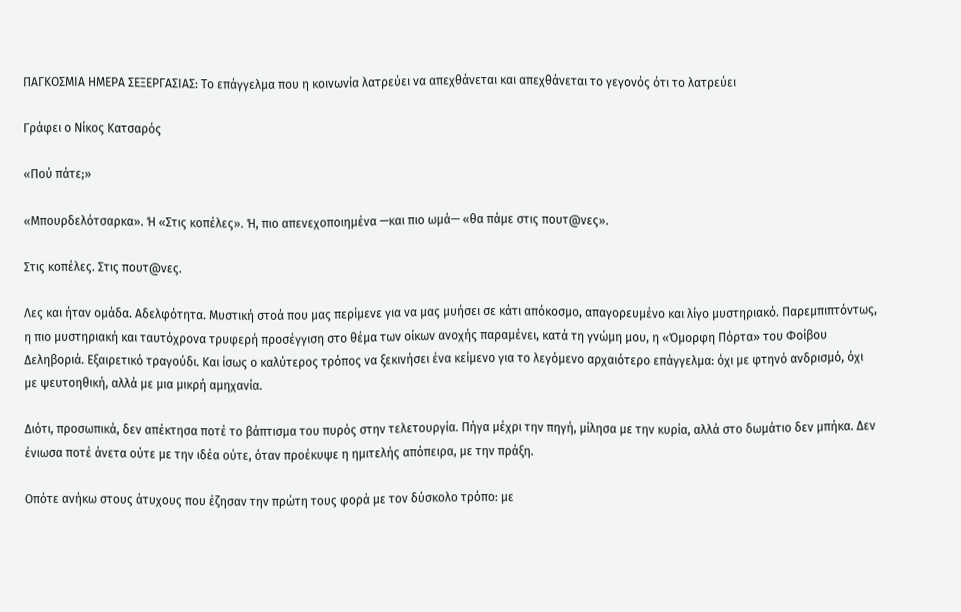ΠΑΓΚΟΣΜΙΑ ΗΜΕΡΑ ΣΕΞΕΡΓΑΣΙΑΣ: Το επάγγελμα που η κοινωνία λατρεύει να απεχθάνεται και απεχθάνεται το γεγονός ότι το λατρεύει

Γράφει ο Νίκος Κατσαρός

«Πού πάτε;»

«Μπουρδελότσαρκα». Ή «Στις κοπέλες». Ή, πιο απενεχοποιημένα —και πιο ωμά— «θα πάμε στις πουτ@νες».

Στις κοπέλες. Στις πουτ@νες.

Λες και ήταν ομάδα. Αδελφότητα. Μυστική στοά που μας περίμενε για να μας μυήσει σε κάτι απόκοσμο, απαγορευμένο και λίγο μυστηριακό. Παρεμπιπτόντως, η πιο μυστηριακή και ταυτόχρονα τρυφερή προσέγγιση στο θέμα των οίκων ανοχής παραμένει, κατά τη γνώμη μου, η «Όμορφη Πόρτα» του Φοίβου Δεληβοριά. Εξαιρετικό τραγούδι. Και ίσως ο καλύτερος τρόπος να ξεκινήσει ένα κείμενο για το λεγόμενο αρχαιότερο επάγγελμα: όχι με φτηνό ανδρισμό, όχι με ψευτοηθική, αλλά με μια μικρή αμηχανία.

Διότι, προσωπικά, δεν απέκτησα ποτέ το βάπτισμα του πυρός στην τελετουργία. Πήγα μέχρι την πηγή, μίλησα με την κυρία, αλλά στο δωμάτιο δεν μπήκα. Δεν ένιωσα ποτέ άνετα ούτε με την ιδέα ούτε, όταν προέκυψε η ημιτελής απόπειρα, με την πράξη.

Οπότε ανήκω στους άτυχους που έζησαν την πρώτη τους φορά με τον δύσκολο τρόπο: με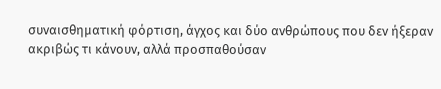συναισθηματική φόρτιση, άγχος και δύο ανθρώπους που δεν ήξεραν ακριβώς τι κάνουν, αλλά προσπαθούσαν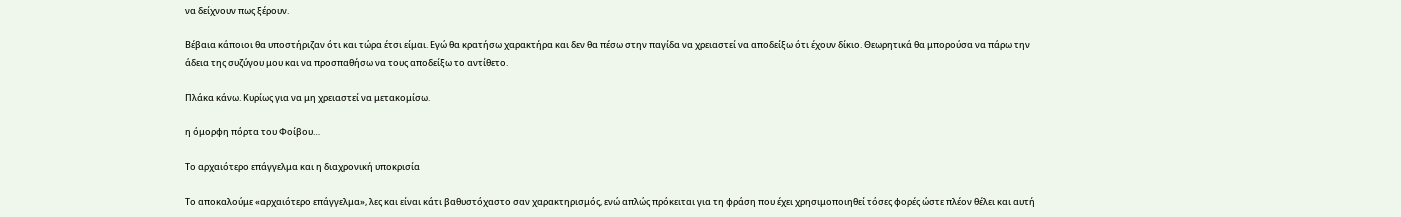να δείχνουν πως ξέρουν.

Βέβαια κάποιοι θα υποστήριζαν ότι και τώρα έτσι είμαι. Εγώ θα κρατήσω χαρακτήρα και δεν θα πέσω στην παγίδα να χρειαστεί να αποδείξω ότι έχουν δίκιο. Θεωρητικά θα μπορούσα να πάρω την άδεια της συζύγου μου και να προσπαθήσω να τους αποδείξω το αντίθετο.

Πλάκα κάνω. Κυρίως για να μη χρειαστεί να μετακομίσω.

η όμορφη πόρτα του Φοίβου…

Το αρχαιότερο επάγγελμα και η διαχρονική υποκρισία

Το αποκαλούμε «αρχαιότερο επάγγελμα», λες και είναι κάτι βαθυστόχαστο σαν χαρακτηρισμός, ενώ απλώς πρόκειται για τη φράση που έχει χρησιμοποιηθεί τόσες φορές ώστε πλέον θέλει και αυτή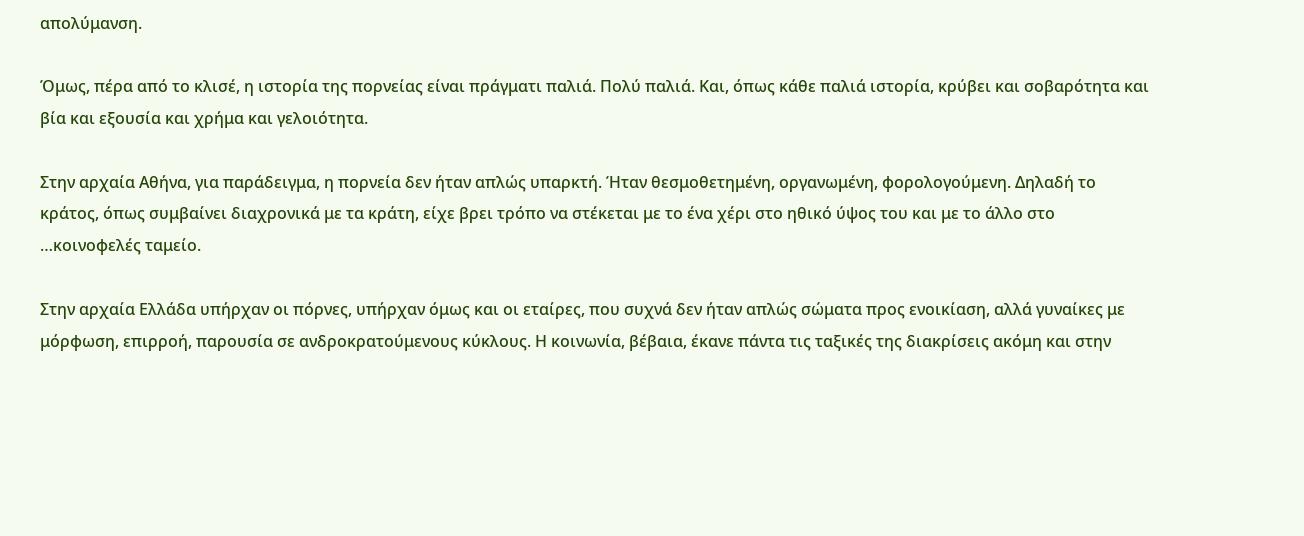απολύμανση.

Όμως, πέρα από το κλισέ, η ιστορία της πορνείας είναι πράγματι παλιά. Πολύ παλιά. Και, όπως κάθε παλιά ιστορία, κρύβει και σοβαρότητα και βία και εξουσία και χρήμα και γελοιότητα.

Στην αρχαία Αθήνα, για παράδειγμα, η πορνεία δεν ήταν απλώς υπαρκτή. Ήταν θεσμοθετημένη, οργανωμένη, φορολογούμενη. Δηλαδή το κράτος, όπως συμβαίνει διαχρονικά με τα κράτη, είχε βρει τρόπο να στέκεται με το ένα χέρι στο ηθικό ύψος του και με το άλλο στο …κοινοφελές ταμείο.

Στην αρχαία Ελλάδα υπήρχαν οι πόρνες, υπήρχαν όμως και οι εταίρες, που συχνά δεν ήταν απλώς σώματα προς ενοικίαση, αλλά γυναίκες με μόρφωση, επιρροή, παρουσία σε ανδροκρατούμενους κύκλους. Η κοινωνία, βέβαια, έκανε πάντα τις ταξικές της διακρίσεις ακόμη και στην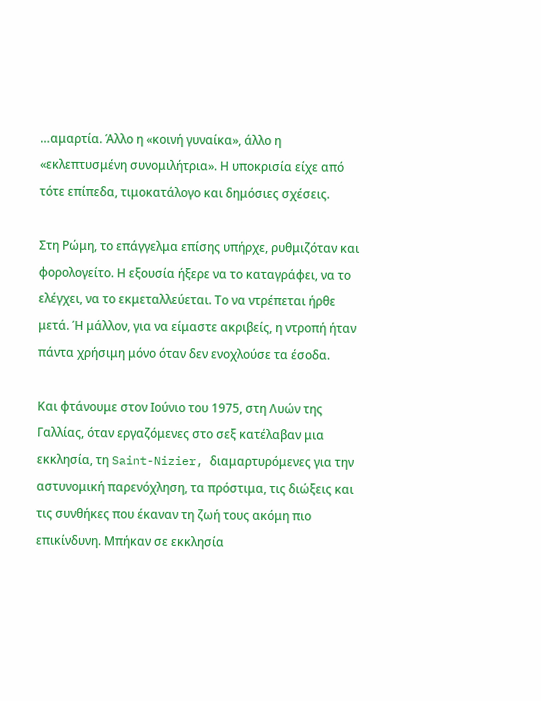…αμαρτία. Άλλο η «κοινή γυναίκα», άλλο η «εκλεπτυσμένη συνομιλήτρια». Η υποκρισία είχε από τότε επίπεδα, τιμοκατάλογο και δημόσιες σχέσεις.

Στη Ρώμη, το επάγγελμα επίσης υπήρχε, ρυθμιζόταν και φορολογείτο. Η εξουσία ήξερε να το καταγράφει, να το ελέγχει, να το εκμεταλλεύεται. Το να ντρέπεται ήρθε μετά. Ή μάλλον, για να είμαστε ακριβείς, η ντροπή ήταν πάντα χρήσιμη μόνο όταν δεν ενοχλούσε τα έσοδα.

Και φτάνουμε στον Ιούνιο του 1975, στη Λυών της Γαλλίας, όταν εργαζόμενες στο σεξ κατέλαβαν μια εκκλησία, τη Saint-Nizier, διαμαρτυρόμενες για την αστυνομική παρενόχληση, τα πρόστιμα, τις διώξεις και τις συνθήκες που έκαναν τη ζωή τους ακόμη πιο επικίνδυνη. Μπήκαν σε εκκλησία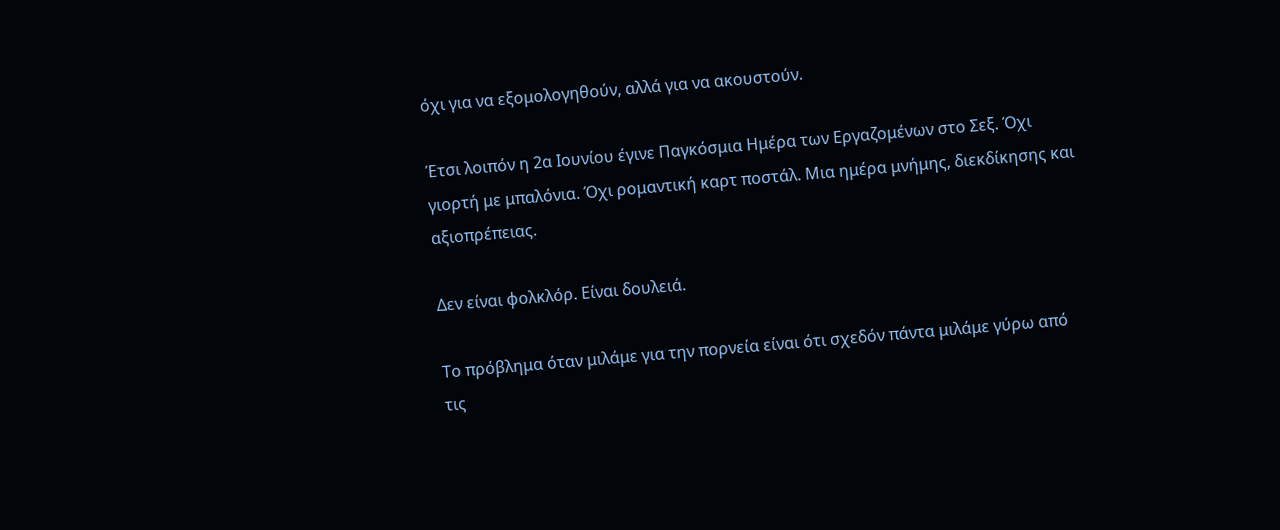όχι για να εξομολογηθούν, αλλά για να ακουστούν.

Έτσι λοιπόν η 2α Ιουνίου έγινε Παγκόσμια Ημέρα των Εργαζομένων στο Σεξ. Όχι γιορτή με μπαλόνια. Όχι ρομαντική καρτ ποστάλ. Μια ημέρα μνήμης, διεκδίκησης και αξιοπρέπειας.

Δεν είναι φολκλόρ. Είναι δουλειά.

Το πρόβλημα όταν μιλάμε για την πορνεία είναι ότι σχεδόν πάντα μιλάμε γύρω από τις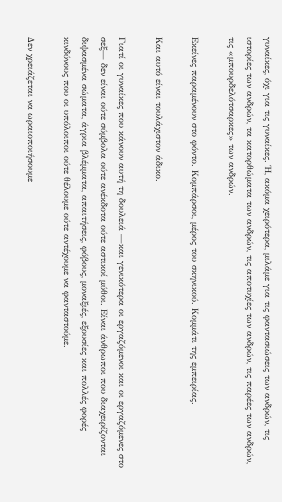γυναίκες, όχι για τις γυναίκες. Ή, ακόμα χειρότερα, μιλάμε για τις φαντασιώσεις των ανδρών, τις ιστορίες των ανδρών, τα κατορθώματα των ανδρών, τις αποτυχίες των ανδρών, τις παρέες των ανδρών, τις «μπουρδελότσαρκες» των ανδρών.

Εκείνες παραμένουν στο φόντο. Κομπάρσοι, μέρος του σκηνικού. Κομμάτι της εμπειρίας.

Και αυτό είναι τουλάχιστον άδικο.

Γιατί οι γυναίκες που κάνουν αυτή τη δουλειά —και γενικότερα οι εργαζόμενοι και οι εργαζόμενες στο σεξ— δεν είναι ούτε σύμβολα ούτε ανέκδοτα ούτε αστικοί μύθοι. Είναι άνθρωποι που διαχειρίζονται διψασμένα σώματα, άγρια βλέμματα, απαιτήσεις, φόβους, μοναξιές, εξουσίες και πολλές φορές κινδύνους που οι υπόλοιποι ούτε θέλουμε ούτε αντέχουμε να φανταστούμε.

Δεν χρειάζεται να ωραιοποιήσουμε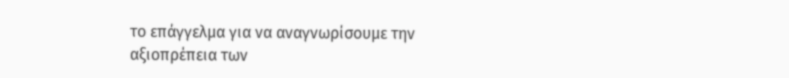το επάγγελμα για να αναγνωρίσουμε την αξιοπρέπεια των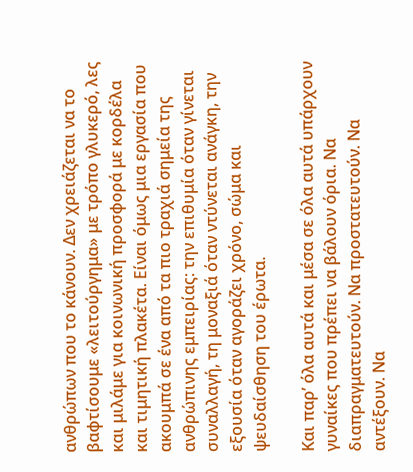ανθρώπων που το κάνουν. Δεν χρειάζεται να το βαφτίσουμε «λειτούργημα» με τρόπο γλυκερό, λες και μιλάμε για κοινωνική προσφορά με κορδέλα και τιμητική πλακέτα. Είναι όμως μια εργασία που ακουμπά σε ένα από τα πιο τραχιά σημεία της ανθρώπινης εμπειρίας: την επιθυμία όταν γίνεται συναλλαγή, τη μοναξιά όταν ντύνεται ανάγκη, την εξουσία όταν αγοράζει χρόνο, σώμα και ψευδαίσθηση του έρωτα.

Και παρ’ όλα αυτά και μέσα σε όλα αυτά υπάρχουν γυναίκες που πρέπει να βάλουν όρια. Να διαπραγματευτούν. Να προστατευτούν. Να αντέξουν. Να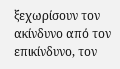ξεχωρίσουν τον ακίνδυνο από τον επικίνδυνο, τον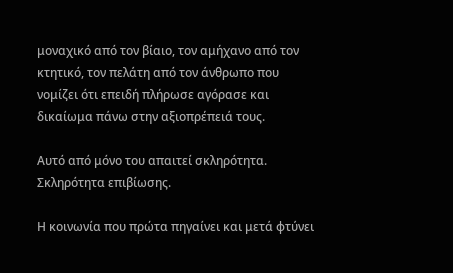μοναχικό από τον βίαιο, τον αμήχανο από τον κτητικό, τον πελάτη από τον άνθρωπο που νομίζει ότι επειδή πλήρωσε αγόρασε και δικαίωμα πάνω στην αξιοπρέπειά τους.

Αυτό από μόνο του απαιτεί σκληρότητα. Σκληρότητα επιβίωσης.

Η κοινωνία που πρώτα πηγαίνει και μετά φτύνει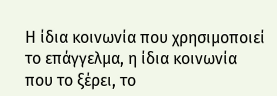Η ίδια κοινωνία που χρησιμοποιεί το επάγγελμα, η ίδια κοινωνία που το ξέρει, το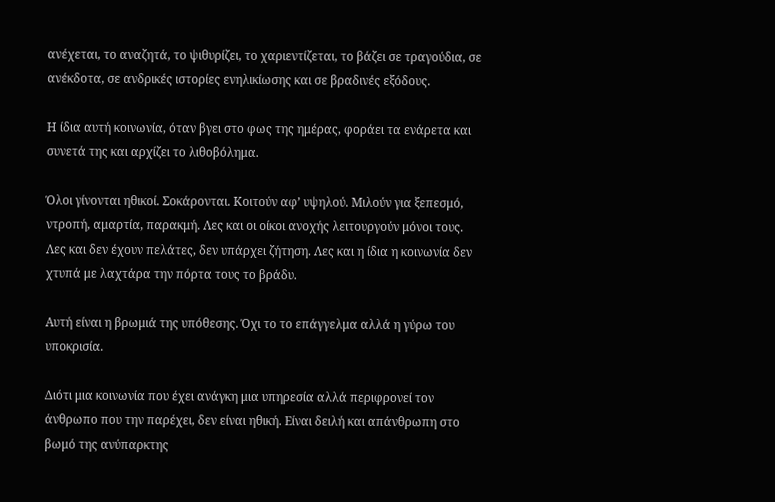ανέχεται, το αναζητά, το ψιθυρίζει, το χαριεντίζεται, το βάζει σε τραγούδια, σε ανέκδοτα, σε ανδρικές ιστορίες ενηλικίωσης και σε βραδινές εξόδους.

Η ίδια αυτή κοινωνία, όταν βγει στο φως της ημέρας, φοράει τα ενάρετα και συνετά της και αρχίζει το λιθοβόλημα.

Όλοι γίνονται ηθικοί. Σοκάρονται. Κοιτούν αφ’ υψηλού. Μιλούν για ξεπεσμό, ντροπή, αμαρτία, παρακμή. Λες και οι οίκοι ανοχής λειτουργούν μόνοι τους. Λες και δεν έχουν πελάτες, δεν υπάρχει ζήτηση. Λες και η ίδια η κοινωνία δεν χτυπά με λαχτάρα την πόρτα τους το βράδυ.

Αυτή είναι η βρωμιά της υπόθεσης. Όχι το το επάγγελμα αλλά η γύρω του υποκρισία.

Διότι μια κοινωνία που έχει ανάγκη μια υπηρεσία αλλά περιφρονεί τον άνθρωπο που την παρέχει, δεν είναι ηθική. Είναι δειλή και απάνθρωπη στο βωμό της ανύπαρκτης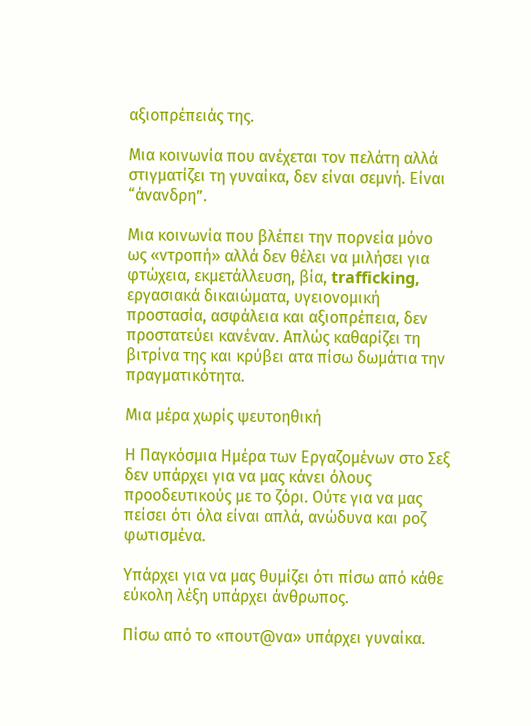αξιοπρέπειάς της.

Μια κοινωνία που ανέχεται τον πελάτη αλλά στιγματίζει τη γυναίκα, δεν είναι σεμνή. Είναι “άνανδρη”.

Μια κοινωνία που βλέπει την πορνεία μόνο ως «ντροπή» αλλά δεν θέλει να μιλήσει για φτώχεια, εκμετάλλευση, βία, trafficking, εργασιακά δικαιώματα, υγειονομική προστασία, ασφάλεια και αξιοπρέπεια, δεν προστατεύει κανέναν. Απλώς καθαρίζει τη βιτρίνα της και κρύβει ατα πίσω δωμάτια την πραγματικότητα.

Μια μέρα χωρίς ψευτοηθική

Η Παγκόσμια Ημέρα των Εργαζομένων στο Σεξ δεν υπάρχει για να μας κάνει όλους προοδευτικούς με το ζόρι. Ούτε για να μας πείσει ότι όλα είναι απλά, ανώδυνα και ροζ φωτισμένα.

Υπάρχει για να μας θυμίζει ότι πίσω από κάθε εύκολη λέξη υπάρχει άνθρωπος.

Πίσω από το «πουτ@να» υπάρχει γυναίκα.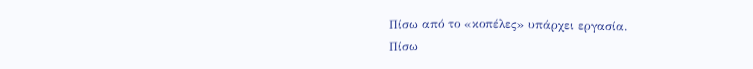Πίσω από το «κοπέλες» υπάρχει εργασία.
Πίσω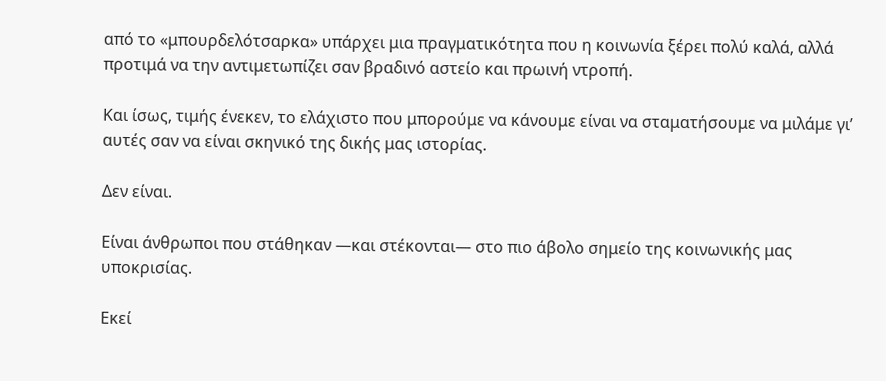από το «μπουρδελότσαρκα» υπάρχει μια πραγματικότητα που η κοινωνία ξέρει πολύ καλά, αλλά προτιμά να την αντιμετωπίζει σαν βραδινό αστείο και πρωινή ντροπή.

Και ίσως, τιμής ένεκεν, το ελάχιστο που μπορούμε να κάνουμε είναι να σταματήσουμε να μιλάμε γι’ αυτές σαν να είναι σκηνικό της δικής μας ιστορίας.

Δεν είναι.

Είναι άνθρωποι που στάθηκαν —και στέκονται— στο πιο άβολο σημείο της κοινωνικής μας υποκρισίας.

Εκεί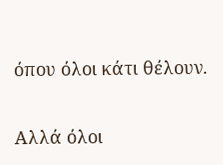όπου όλοι κάτι θέλουν.

Αλλά όλοι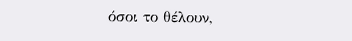όσοι το θέλουν,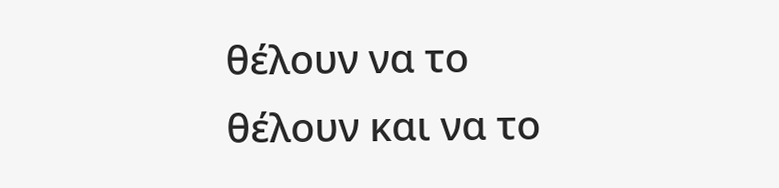θέλουν να το θέλουν και να το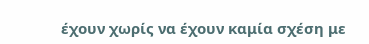έχουν χωρίς να έχουν καμία σχέση με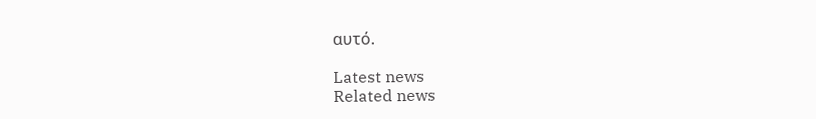αυτό.

Latest news
Related news